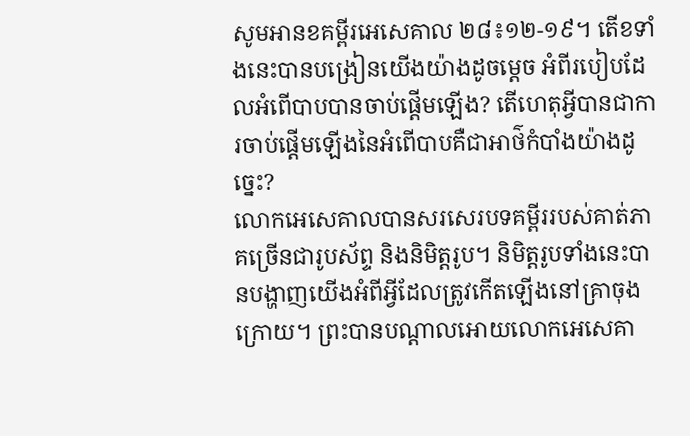សូមអានខគម្ពីរអេសេគាល ២៨៖១២-១៩។ តើខទាំងនេះបានបង្រៀនយើងយ៉ាងដូចម្តេច អំពីរបៀបដែលអំពើបាបបានចាប់ផ្តើមឡើង? តើហេតុអ្វីបានជាការចាប់ផ្តើមឡើងនៃអំពើបាបគឺជាអាថ៌កំបាំងយ៉ាងដូច្នេះ?
លោកអេសេគាលបានសរសេរបទគម្ពីររបស់គាត់ភាគច្រើនជារូបស័ព្ទ និងនិមិត្តរូប។ និមិត្តរូបទាំងនេះបានបង្ហាញយើងអំពីអ្វីដែលត្រូវកើតឡើងនៅគ្រាចុងក្រោយ។ ព្រះបានបណ្តាលអោយលោកអេសេគា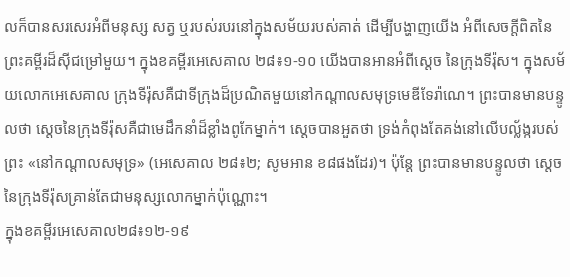លក៏បានសរសេរអំពីមនុស្ស សត្វ ឬរបស់របរនៅក្នុងសម័យរបស់គាត់ ដើម្បីបង្ហាញយើង អំពីសេចក្តីពិតនៃព្រះគម្ពីរដ៏ស៊ីជម្រៅមួយ។ ក្នុងខគម្ពីរអេសេគាល ២៨៖១-១០ យើងបានអានអំពីស្តេច នៃក្រុងទីរ៉ុស។ ក្នុងសម័យលោកអេសេគាល ក្រុងទីរ៉ុសគឺជាទីក្រុងដ៏ប្រណិតមួយនៅកណ្តាលសមុទ្រមេឌីទែរ៉ាណេ។ ព្រះបានមានបន្ទូលថា ស្តេចនៃក្រុងទីរ៉ុសគឺជាមេដឹកនាំដ៏ខ្លាំងពូកែម្នាក់។ ស្តេចបានអួតថា ទ្រង់កំពុងតែគង់នៅលើបល្ល័ង្ករបស់ព្រះ «នៅកណ្តាលសមុទ្រ» (អេសេគាល ២៨៖២; សូមអាន ខ៨ផងដែរ)។ ប៉ុន្តែ ព្រះបានមានបន្ទូលថា ស្តេចនៃក្រុងទីរ៉ុសគ្រាន់តែជាមនុស្សលោកម្នាក់ប៉ុណ្ណោះ។
ក្នុងខគម្ពីរអេសេគាល២៨៖១២-១៩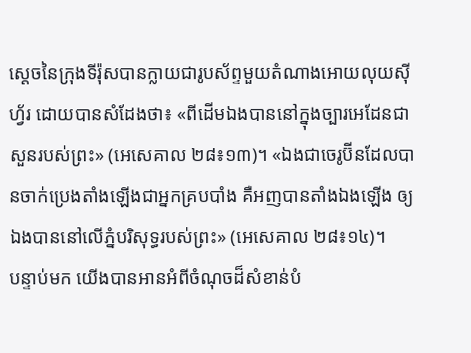ស្តេចនៃក្រុងទីរ៉ុសបានក្លាយជារូបស័ព្ទមួយតំណាងអោយលុយស៊ីហ្វ័រ ដោយបានសំដែងថា៖ «ពីដើមឯងបាននៅក្នុងច្បារអេដែនជាសួនរបស់ព្រះ» (អេសេគាល ២៨៖១៣)។ «ឯងជាចេរូប៊ីនដែលបានចាក់ប្រេងតាំងឡើងជាអ្នកគ្របបាំង គឺអញបានតាំងឯងឡើង ឲ្យឯងបាននៅលើភ្នំបរិសុទ្ធរបស់ព្រះ» (អេសេគាល ២៨៖១៤)។
បន្ទាប់មក យើងបានអានអំពីចំណុចដ៏សំខាន់បំ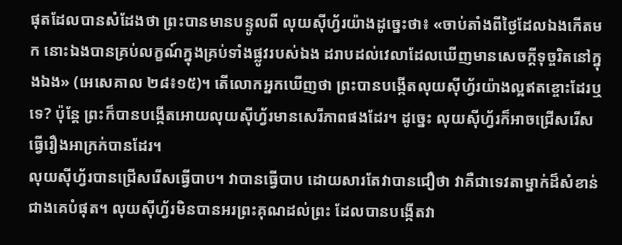ផុតដែលបានសំដែងថា ព្រះបានមានបន្ទូលពី លុយស៊ីហ្វ័រយ៉ាងដូច្នេះថា៖ «ចាប់តាំងពីថ្ងៃដែលឯងកើតមក នោះឯងបានគ្រប់លក្ខណ៍ក្នុងគ្រប់ទាំងផ្លូវរបស់ឯង ដរាបដល់វេលាដែលឃើញមានសេចក្តីទុច្ចរិតនៅក្នុងឯង» (អេសេគាល ២៨៖១៥)។ តើលោកអ្នកឃើញថា ព្រះបានបង្កើតលុយស៊ីហ្វ័រយ៉ាងល្អឥតខ្ចោះដែរឬទេ? ប៉ុន្តែ ព្រះក៏បានបង្កើតអោយលុយស៊ីហ្វ័រមានសេរីភាពផងដែរ។ ដូច្នេះ លុយស៊ីហ្វ័រក៏អាចជ្រើសរើសធ្វើរឿងអាក្រក់បានដែរ។
លុយស៊ីហ្វ័របានជ្រើសរើសធ្វើបាប។ វាបានធ្វើបាប ដោយសារតែវាបានជឿថា វាគឺជាទេវតាម្នាក់ដ៏សំខាន់ជាងគេបំផុត។ លុយស៊ីហ្វ័រមិនបានអរព្រះគុណដល់ព្រះ ដែលបានបង្កើតវា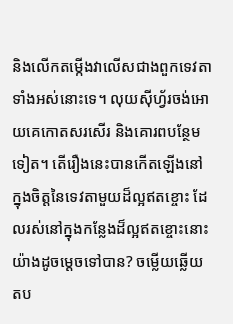និងលើកតម្កើងវាលើសជាងពួកទេវតាទាំងអស់នោះទេ។ លុយស៊ីហ្វ័រចង់អោយគេកោតសរសើរ និងគោរពបន្ថែមទៀត។ តើរឿងនេះបានកើតឡើងនៅក្នុងចិត្តនៃទេវតាមួយដ៏ល្អឥតខ្ចោះ ដែលរស់នៅក្នុងកន្លែងដ៏ល្អឥតខ្ចោះនោះ យ៉ាងដូចម្តេចទៅបាន? ចម្លើយឆ្លើយតប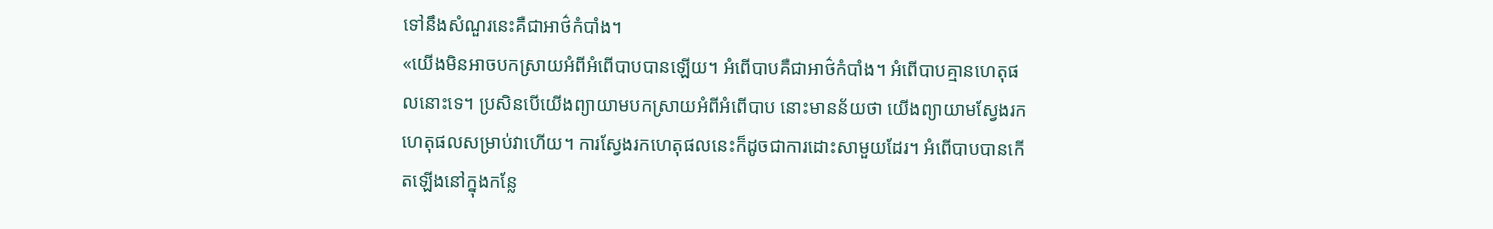ទៅនឹងសំណួរនេះគឺជាអាថ៌កំបាំង។
«យើងមិនអាចបកស្រាយអំពីអំពើបាបបានឡើយ។ អំពើបាបគឺជាអាថ៌កំបាំង។ អំពើបាបគ្មានហេតុផលនោះទេ។ ប្រសិនបើយើងព្យាយាមបកស្រាយអំពីអំពើបាប នោះមានន័យថា យើងព្យាយាមស្វែងរកហេតុផលសម្រាប់វាហើយ។ ការស្វែងរកហេតុផលនេះក៏ដូចជាការដោះសាមួយដែរ។ អំពើបាបបានកើតឡើងនៅក្នុងកន្លែ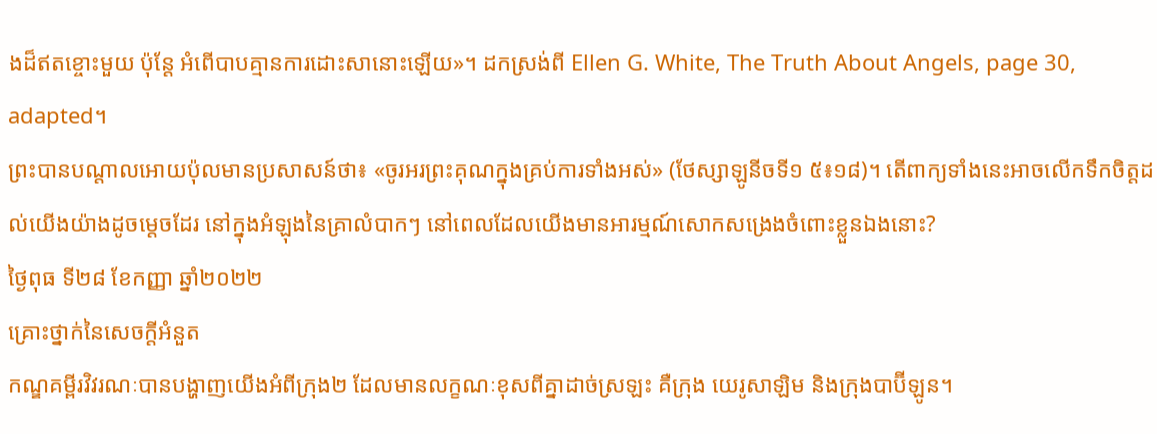ងដ៏ឥតខ្ចោះមួយ ប៉ុន្តែ អំពើបាបគ្មានការដោះសានោះឡើយ»។ ដកស្រង់ពី Ellen G. White, The Truth About Angels, page 30, adapted។
ព្រះបានបណ្តាលអោយប៉ុលមានប្រសាសន៍ថា៖ «ចូរអរព្រះគុណក្នុងគ្រប់ការទាំងអស់» (ថែស្សាឡូនីចទី១ ៥៖១៨)។ តើពាក្យទាំងនេះអាចលើកទឹកចិត្តដល់យើងយ៉ាងដូចម្តេចដែរ នៅក្នុងអំឡុងនៃគ្រាលំបាកៗ នៅពេលដែលយើងមានអារម្មណ៍សោកសង្រេងចំពោះខ្លួនឯងនោះ?
ថ្ងៃពុធ ទី២៨ ខែកញ្ញា ឆ្នាំ២០២២
គ្រោះថ្នាក់នៃសេចក្តីអំនួត
កណ្ឌគម្ពីរវិវរណៈបានបង្ហាញយើងអំពីក្រុង២ ដែលមានលក្ខណៈខុសពីគ្នាដាច់ស្រឡះ គឺក្រុង យេរូសាឡិម និងក្រុងបាប៊ីឡូន។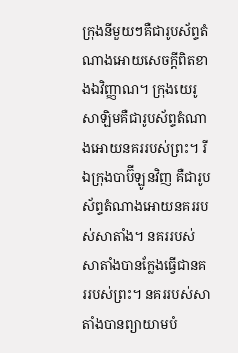ក្រុងនីមួយៗគឺជារូបស័ព្ទតំណាងអោយសេចក្តីពិតខាងឯវិញ្ញាណ។ ក្រុងយេរូសាឡិមគឺជារូបស័ព្ទតំណាងអោយនគររបស់ព្រះ។ រីឯក្រុងបាប៊ីឡូនវិញ គឺជារូបស័ព្ទតំណាងអោយនគររបស់សាតាំង។ នគររបស់សាតាំងបានក្លែងធ្វើជានគររបស់ព្រះ។ នគររបស់សាតាំងបានព្យាយាមបំ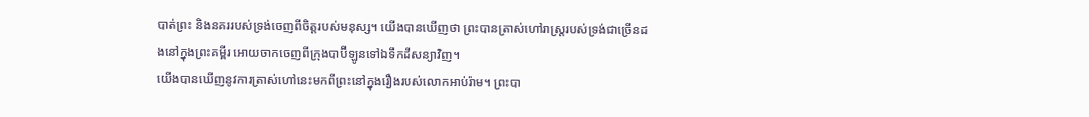បាត់ព្រះ និងនគររបស់ទ្រង់ចេញពីចិត្តរបស់មនុស្ស។ យើងបានឃើញថា ព្រះបានត្រាស់ហៅរាស្ត្ររបស់ទ្រង់ជាច្រើនដងនៅក្នុងព្រះគម្ពីរ អោយចាកចេញពីក្រុងបាប៊ីឡូនទៅឯទឹកដីសន្យាវិញ។
យើងបានឃើញនូវការត្រាស់ហៅនេះមកពីព្រះនៅក្នុងរឿងរបស់លោកអាប់រ៉ាម។ ព្រះបា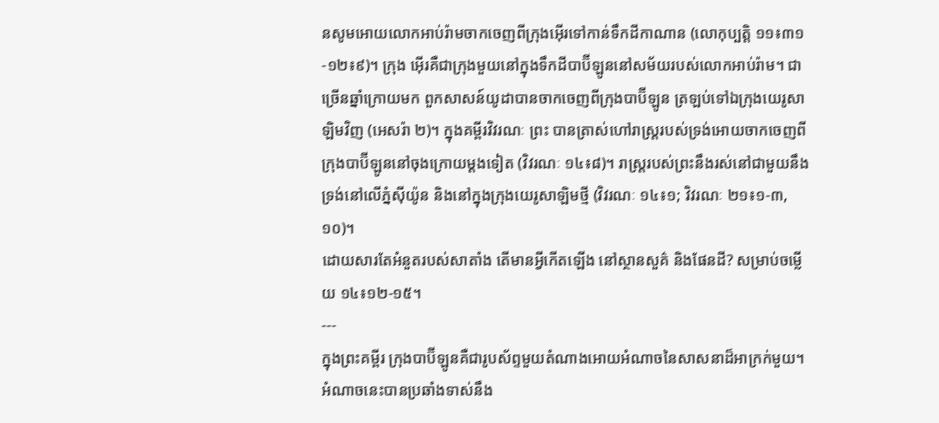នសូមអោយលោកអាប់រ៉ាមចាកចេញពីក្រុងអេុីរទៅកាន់ទឹកដីកាណាន (លោកុប្បត្តិ ១១៖៣១-១២៖៩)។ ក្រុង អេុីរគឺជាក្រុងមួយនៅក្នុងទឹកដីបាប៊ីឡូននៅសម័យរបស់លោកអាប់រ៉ាម។ ជាច្រើនឆ្នាំក្រោយមក ពួកសាសន៍យូដាបានចាកចេញពីក្រុងបាប៊ីឡូន ត្រឡប់ទៅឯក្រុងយេរូសាឡិមវិញ (អេសរ៉ា ២)។ ក្នុងគម្ពីរវិវរណៈ ព្រះ បានត្រាស់ហៅរាស្ត្ររបស់ទ្រង់អោយចាកចេញពីក្រុងបាប៊ីឡូននៅចុងក្រោយម្តងទៀត (វិវរណៈ ១៤៖៨)។ រាស្ត្ររបស់ព្រះនឹងរស់នៅជាមួយនឹងទ្រង់នៅលើភ្នំស៊ីយ៉ូន និងនៅក្នុងក្រុងយេរូសាឡិមថ្មី (វិវរណៈ ១៤៖១; វិវរណៈ ២១៖១-៣, ១០)។
ដោយសារតែអំនួតរបស់សាតាំង តើមានអ្វីកើតឡើង នៅស្ថានសួគ៌ និងផែនដី? សម្រាប់ចម្លើយ ១៤៖១២-១៥។
---
ក្នុងព្រះគម្ពីរ ក្រុងបាប៊ីឡូនគឺជារូបស័ព្ទមួយតំណាងអោយអំណាចនៃសាសនាដ៏អាក្រក់មួយ។ អំណាចនេះបានប្រឆាំងទាស់នឹង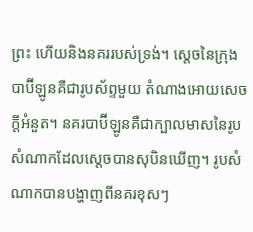ព្រះ ហើយនិងនគររបស់ទ្រង់។ ស្តេចនៃក្រុងបាប៊ីឡូនគឺជារូបស័ព្ទមួយ តំណាងអោយសេចក្តីអំនួត។ នគរបាប៊ីឡូនគឺជាក្បាលមាសនៃរូបសំណាកដែលស្តេចបានសុបិនឃើញ។ រូបសំណាកបានបង្ហាញពីនគរខុសៗ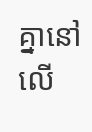គ្នានៅលើ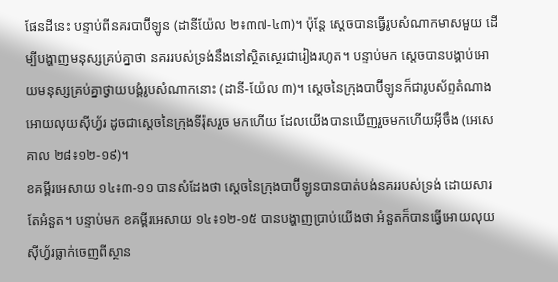ផែនដីនេះ បន្ទាប់ពីនគរបាប៊ីឡូន (ដានីយ៉ែល ២៖៣៧-៤៣)។ ប៉ុន្តែ ស្តេចបានធ្វើរូបសំណាកមាសមួយ ដើម្បីបង្ហាញមនុស្សគ្រប់គ្នាថា នគររបស់ទ្រង់នឹងនៅស្ថិតស្ថេរជារៀងរហូត។ បន្ទាប់មក ស្តេចបានបង្គាប់អោយមនុស្សគ្រប់គ្នាថ្វាយបង្គំរូបសំណាកនោះ (ដានី-យ៉ែល ៣)។ ស្តេចនៃក្រុងបាប៊ីឡូនក៏ជារូបស័ព្ទតំណាងអោយលុយស៊ីហ្វ័រ ដូចជាស្តេចនៃក្រុងទីរ៉ុសរួច មកហើយ ដែលយើងបានឃើញរួចមកហើយអ៊ីចឹង (អេសេគាល ២៨៖១២-១៩)។
ខគម្ពីរអេសាយ ១៤៖៣-១១ បានសំដែងថា ស្តេចនៃក្រុងបាប៊ីឡូនបានបាត់បង់នគររបស់ទ្រង់ ដោយសារតែអំនួត។ បន្ទាប់មក ខគម្ពីរអេសាយ ១៤៖១២-១៥ បានបង្ហាញប្រាប់យើងថា អំនួតក៏បានធ្វើអោយលុយស៊ីហ្វ័រធ្លាក់ចេញពីស្ថាន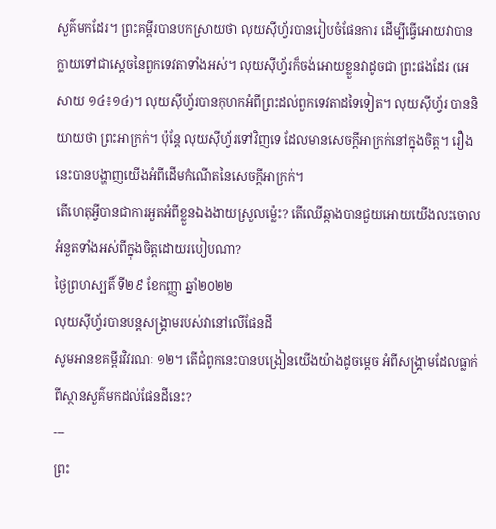សួគ៌មកដែរ។ ព្រះគម្ពីរបានបកស្រាយថា លុយស៊ីហ្វ័របានរៀបចំផែនការ ដើម្បីធ្វើអោយវាបានក្លាយទៅជាស្តេចនៃពួកទេវតាទាំងអស់។ លុយស៊ីហ្វ័រក៏ចង់អោយខ្លួនវាដូចជា ព្រះផងដែរ (អេសាយ ១៤៖១៤)។ លុយស៊ីហ្វ័របានកុហកអំពីព្រះដល់ពួកទេវតាដទៃទៀត។ លុយស៊ីហ្វ័រ បាននិយាយថា ព្រះអាក្រក់។ ប៉ុន្តែ លុយស៊ីហ្វ័រទៅវិញទេ ដែលមានសេចក្តីអាក្រក់នៅក្នុងចិត្ត។ រឿងនេះបានបង្ហាញយើងអំពីដើមកំណើតនៃសេចក្តីអាក្រក់។
តើហេតុអ្វីបានជាការអួតអំពីខ្លួនឯងងាយស្រួលម្ល៉េះ? តើឈើឆ្កាងបានជួយអោយយើងលះចោលអំនួតទាំងអស់ពីក្នុងចិត្តដោយរបៀបណា?
ថ្ងៃព្រហស្បតិ៍ ទី២៩ ខែកញ្ញា ឆ្នាំ២០២២
លុយស៊ីហ្វ័របានបន្តសង្គ្រាមរបស់វានៅលើផែនដី
សូមអានខគម្ពីរវិវរណៈ ១២។ តើជំពូកនេះបានបង្រៀនយើងយ៉ាងដូចម្តេច អំពីសង្គ្រាមដែលធ្លាក់ពីស្ថានសួគ៌មកដល់ផែនដីនេះ?
---
ព្រះ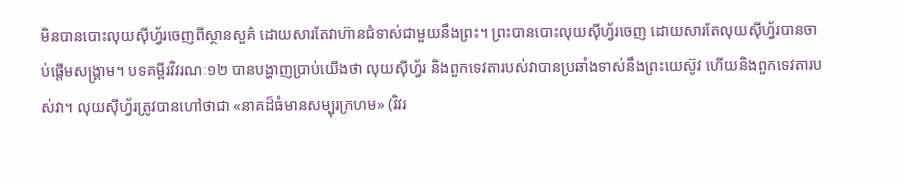មិនបានបោះលុយស៊ីហ្វ័រចេញពីស្ថានសួគ៌ ដោយសារតែវាហ៊ានជំទាស់ជាមួយនឹងព្រះ។ ព្រះបានបោះលុយស៊ីហ្វ័រចេញ ដោយសារតែលុយស៊ីហ្វ័របានចាប់ផ្តើមសង្គ្រាម។ បទគម្ពីរវិវរណៈ១២ បានបង្ហាញប្រាប់យើងថា លុយស៊ីហ្វ័រ និងពួកទេវតារបស់វាបានប្រឆាំងទាស់នឹងព្រះយេស៊ូវ ហើយនិងពួកទេវតារបស់វា។ លុយស៊ីហ្វ័រត្រូវបានហៅថាជា «នាគដ៏ធំមានសម្បុរក្រហម» (វិវរ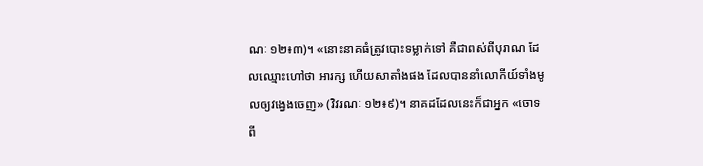ណៈ ១២៖៣)។ «នោះនាគធំត្រូវបោះទម្លាក់ទៅ គឺជាពស់ពីបុរាណ ដែលឈ្មោះហៅថា អារក្ស ហើយសាតាំងផង ដែលបាននាំលោកីយ៍ទាំងមូលឲ្យវង្វេងចេញ» (វិវរណៈ ១២៖៩)។ នាគដដែលនេះក៏ជាអ្នក «ចោទពី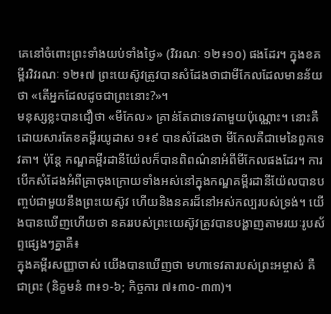គេនៅចំពោះព្រះទាំងយប់ទាំងថ្ងៃ» (វិវរណៈ ១២៖១០) ផងដែរ។ ក្នុងខគម្ពីរវិវរណៈ ១២៖៧ ព្រះយេស៊ូវត្រូវបានសំដែងថាជាមីកែលដែលមានន័យថា «តើអ្នកដែលដូចជាព្រះនោះ?»។
មនុស្សខ្លះបានជឿថា «មីកែល» គ្រាន់តែជាទេវតាមួយប៉ុណ្ណោះ។ នោះគឺដោយសារតែខគម្ពីរយូដាស ១៖៩ បានសំដែងថា មីកែលគឺជាមេនៃពួកទេវតា។ ប៉ុន្តែ កណ្ឌគម្ពីរដានីយ៉ែលក៏បានពិពណ៌នាអំពីមីកែលផងដែរ។ ការបើកសំដែងអំពីគ្រាចុងក្រោយទាំងអស់នៅក្នុងកណ្ឌគម្ពីរដានីយ៉ែលបានបញ្ចប់ជាមួយនឹងព្រះយេស៊ូវ ហើយនិងនគរដ៏នៅអស់កល្បរបស់ទ្រង់។ យើងបានឃើញហើយថា នគររបស់ព្រះយេស៊ូវត្រូវបានបង្ហាញតាមរយៈរូបស័ព្ទផ្សេងៗគ្នាគឺ៖
ក្នុងគម្ពីរសញ្ញាចាស់ យើងបានឃើញថា មហាទេវតារបស់ព្រះអម្ចាស់ គឺជាព្រះ (និក្ខមនំ ៣៖១-៦; កិច្ចការ ៧៖៣០-៣៣)។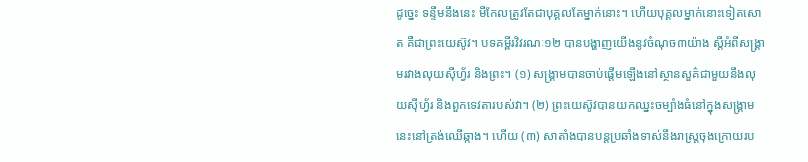ដូច្នេះ ទន្ទឹមនឹងនេះ មីកែលត្រូវតែជាបុគ្គលតែម្នាក់នោះ។ ហើយបុគ្គលម្នាក់នោះទៀតសោត គឺជាព្រះយេស៊ូវ។ បទគម្ពីរវិវរណៈ១២ បានបង្ហាញយើងនូវចំណុច៣យ៉ាង ស្តីអំពីសង្គ្រាមរវាងលុយស៊ីហ្វ័រ និងព្រះ។ (១) សង្គ្រាមបានចាប់ផ្តើមឡើងនៅស្ថានសួគ៌ជាមួយនឹងលុយស៊ីហ្វ័រ និងពួកទេវតារបស់វា។ (២) ព្រះយេស៊ូវបានយកឈ្នះចម្បាំងធំនៅក្នុងសង្គ្រាមនេះនៅត្រង់ឈើឆ្កាង។ ហើយ (៣) សាតាំងបានបន្តប្រឆាំងទាស់នឹងរាស្ត្រចុងក្រោយរប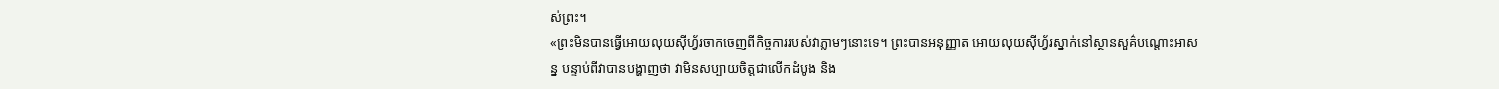ស់ព្រះ។
«ព្រះមិនបានធ្វើអោយលុយស៊ីហ្វ័រចាកចេញពីកិច្ចការរបស់វាភ្លាមៗនោះទេ។ ព្រះបានអនុញ្ញាត អោយលុយស៊ីហ្វ័រស្នាក់នៅស្ថានសួគ៌បណ្តោះអាសន្ន បន្ទាប់ពីវាបានបង្ហាញថា វាមិនសប្បាយចិត្តជាលើកដំបូង និង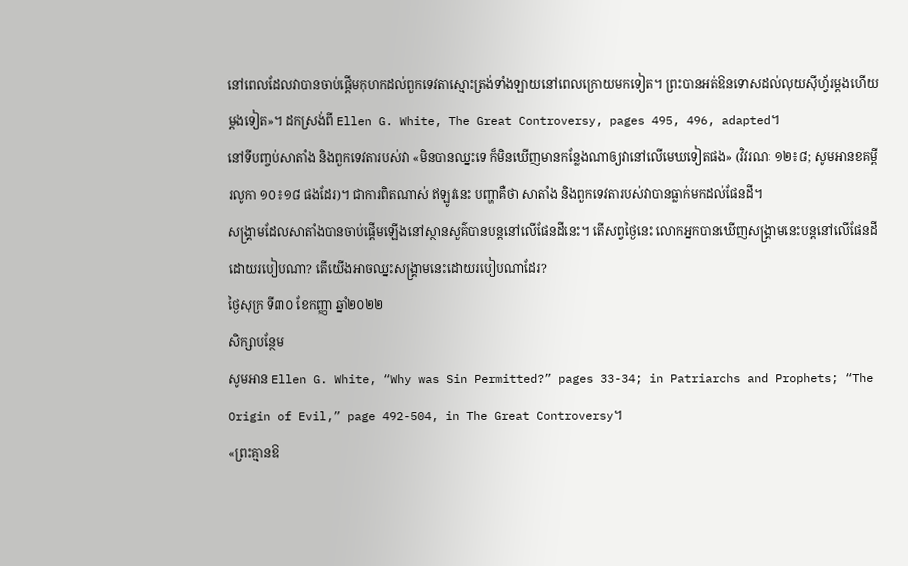នៅពេលដែលវាបានចាប់ផ្តើមកុហកដល់ពួកទេវតាស្មោះត្រង់ទាំងឡាយនៅពេលក្រោយមកទៀត។ ព្រះបានអត់ឱនទោសដល់លុយស៊ីហ្វ័រម្តងហើយម្តងទៀត»។ ដកស្រង់ពី Ellen G. White, The Great Controversy, pages 495, 496, adapted។
នៅទីបញ្ចប់សាតាំង និងពួកទេវតារបស់វា «មិនបានឈ្នះទេ ក៏មិនឃើញមានកន្លែងណាឲ្យវានៅលើមេឃទៀតផង» (វិវរណៈ ១២៖៨; សូមអានខគម្ពីរលូកា ១០៖១៨ ផងដែរ)។ ជាការពិតណាស់ ឥឡូវនេះ បញ្ហាគឺថា សាតាំង និងពួកទេវតារបស់វាបានធ្លាក់មកដល់ផែនដី។
សង្គ្រាមដែលសាតាំងបានចាប់ផ្តើមឡើងនៅស្ថានសួគ៌បានបន្តនៅលើផែនដីនេះ។ តើសព្វថ្ងៃនេះ លោកអ្នកបានឃើញសង្គ្រាមនេះបន្តនៅលើផែនដីដោយរបៀបណា? តើយើងអាចឈ្នះសង្គ្រាមនេះដោយរបៀបណាដែរ?
ថ្ងៃសុក្រ ទី៣០ ខែកញ្ញា ឆ្នាំ២០២២
សិក្សាបន្ថែម
សូមអាន Ellen G. White, “Why was Sin Permitted?” pages 33-34; in Patriarchs and Prophets; “The Origin of Evil,” page 492-504, in The Great Controversy។
«ព្រះគ្មានឱ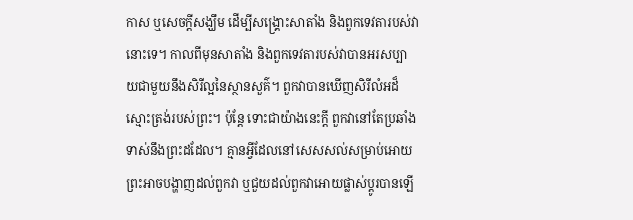កាស ឬសេចក្តីសង្ឃឹម ដើម្បីសង្គ្រោះសាតាំង និងពួកទេវតារបស់វានោះទេ។ កាលពីមុនសាតាំង និងពួកទេវតារបស់វាបានអរសប្បាយជាមួយនឹងសិរីល្អនៃស្ថានសួគ៌។ ពួកវាបានឃើញសិរីលំអដ៏ស្មោះត្រង់របស់ព្រះ។ ប៉ុន្តែ ទោះជាយ៉ាងនេះក្តី ពួកវានៅតែប្រឆាំងទាស់នឹងព្រះដដែល។ គ្មានអ្វីដែលនៅសេសសល់សម្រាប់អោយព្រះអាចបង្ហាញដល់ពួកវា ឬជួយដល់ពួកវាអោយផ្លាស់ប្តូរបានឡើ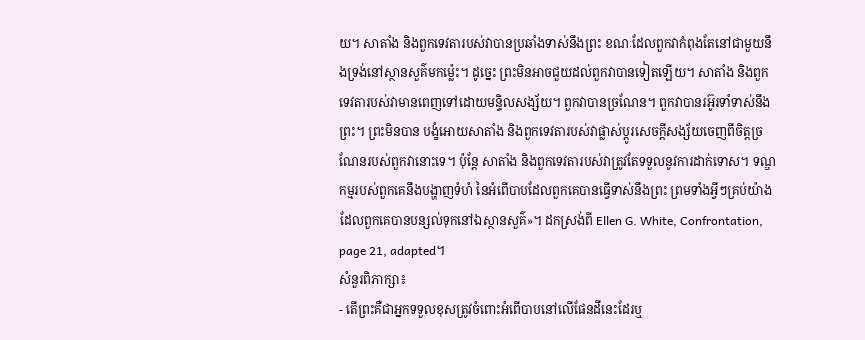យ។ សាតាំង និងពួកទេវតារបស់វាបានប្រឆាំងទាស់នឹងព្រះ ខណៈដែលពួកវាកំពុងតែនៅជាមួយនឹងទ្រង់នៅស្ថានសួគ៌មកម្ល៉េះ។ ដូច្នេះ ព្រះមិនអាចជួយដល់ពួកវាបានទៀតឡើយ។ សាតាំង និងពួកទេវតារបស់វាមានពេញទៅដោយមន្ទិលសង្ស័យ។ ពួកវាបានច្រណែន។ ពួកវាបានរអ៊ូរទាំទាស់នឹងព្រះ។ ព្រះមិនបាន បង្ខំអោយសាតាំង និងពួកទេវតារបស់វាផ្លាស់ប្តូរសេចក្តីសង្ស័យចេញពីចិត្តច្រណែនរបស់ពួកវានោះទេ។ ប៉ុន្តែ សាតាំង និងពួកទេវតារបស់វាត្រូវតែទទួលនូវការដាក់ទោស។ ទណ្ឌកម្មរបស់ពួកគេនឹងបង្ហាញទំហំ នៃអំពើបាបដែលពួកគេបានធ្វើទាស់នឹងព្រះ ព្រមទាំងអ្វីៗគ្រប់យ៉ាងដែលពួកគេបានបន្សល់ទុកនៅឯស្ថានសួគ៌»។ ដកស្រង់ពី Ellen G. White, Confrontation, page 21, adapted។
សំនួរពិភាក្សា៖
- តើព្រះគឺជាអ្នកទទួលខុសត្រូវចំពោះអំពើបាបនៅលើផែនដីនេះដែរឬ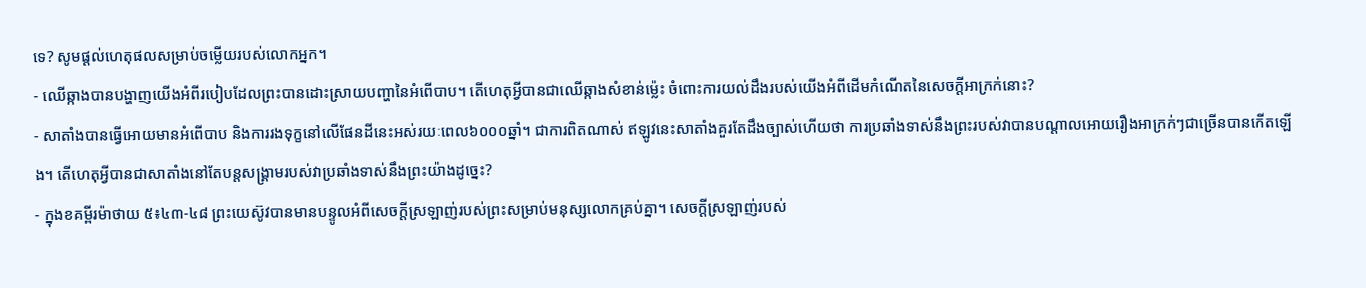ទេ? សូមផ្តល់ហេតុផលសម្រាប់ចម្លើយរបស់លោកអ្នក។
- ឈើឆ្កាងបានបង្ហាញយើងអំពីរបៀបដែលព្រះបានដោះស្រាយបញ្ហានៃអំពើបាប។ តើហេតុអ្វីបានជាឈើឆ្កាងសំខាន់ម្ល៉េះ ចំពោះការយល់ដឹងរបស់យើងអំពីដើមកំណើតនៃសេចក្តីអាក្រក់នោះ?
- សាតាំងបានធ្វើអោយមានអំពើបាប និងការរងទុក្ខនៅលើផែនដីនេះអស់រយៈពេល៦០០០ឆ្នាំ។ ជាការពិតណាស់ ឥឡូវនេះសាតាំងគួរតែដឹងច្បាស់ហើយថា ការប្រឆាំងទាស់នឹងព្រះរបស់វាបានបណ្តាលអោយរឿងអាក្រក់ៗជាច្រើនបានកើតឡើង។ តើហេតុអ្វីបានជាសាតាំងនៅតែបន្តសង្គ្រាមរបស់វាប្រឆាំងទាស់នឹងព្រះយ៉ាងដូច្នេះ?
- ក្នុងខគម្ពីរម៉ាថាយ ៥៖៤៣-៤៨ ព្រះយេស៊ូវបានមានបន្ទូលអំពីសេចក្តីស្រឡាញ់របស់ព្រះសម្រាប់មនុស្សលោកគ្រប់គ្នា។ សេចក្តីស្រឡាញ់របស់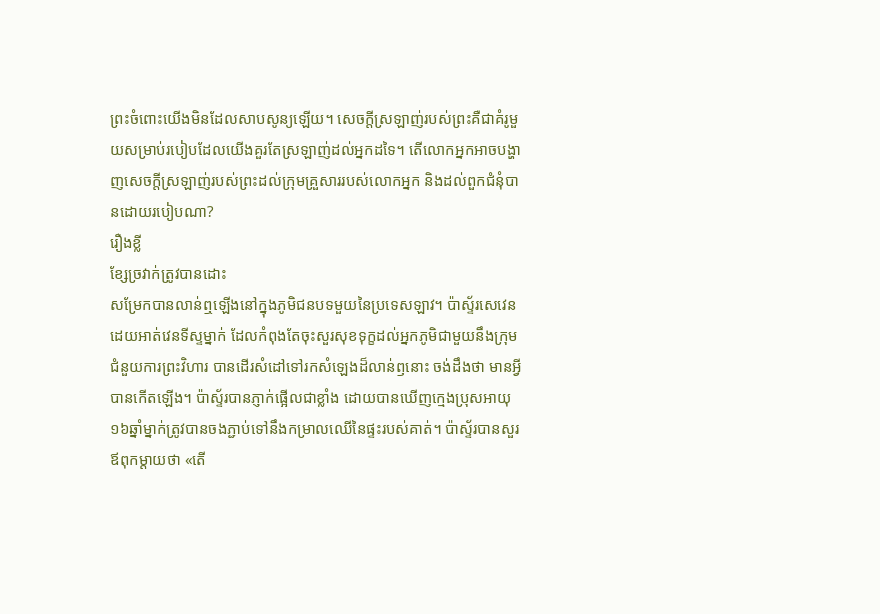ព្រះចំពោះយើងមិនដែលសាបសូន្យឡើយ។ សេចក្តីស្រឡាញ់របស់ព្រះគឺជាគំរូមួយសម្រាប់របៀបដែលយើងគួរតែស្រឡាញ់ដល់អ្នកដទៃ។ តើលោកអ្នកអាចបង្ហាញសេចក្តីស្រឡាញ់របស់ព្រះដល់ក្រុមគ្រួសាររបស់លោកអ្នក និងដល់ពួកជំនុំបានដោយរបៀបណា?
រឿងខ្លី
ខ្សែច្រវាក់ត្រូវបានដោះ
សម្រែកបានលាន់ឮឡើងនៅក្នុងភូមិជនបទមួយនៃប្រទេសឡាវ។ ប៉ាស្ទ័រសេវេនដេយអាត់វេនទីស្ទម្នាក់ ដែលកំពុងតែចុះសួរសុខទុក្ខដល់អ្នកភូមិជាមួយនឹងក្រុមជំនួយការព្រះវិហារ បានដើរសំដៅទៅរកសំឡេងដ៏លាន់ឭនោះ ចង់ដឹងថា មានអ្វីបានកើតឡើង។ ប៉ាស្ទ័របានភ្ញាក់ផ្អើលជាខ្លាំង ដោយបានឃើញក្មេងប្រុសអាយុ១៦ឆ្នាំម្នាក់ត្រូវបានចងភ្ជាប់ទៅនឹងកម្រាលឈើនៃផ្ទះរបស់គាត់។ ប៉ាស្ទ័របានសួរឪពុកម្តាយថា «តើ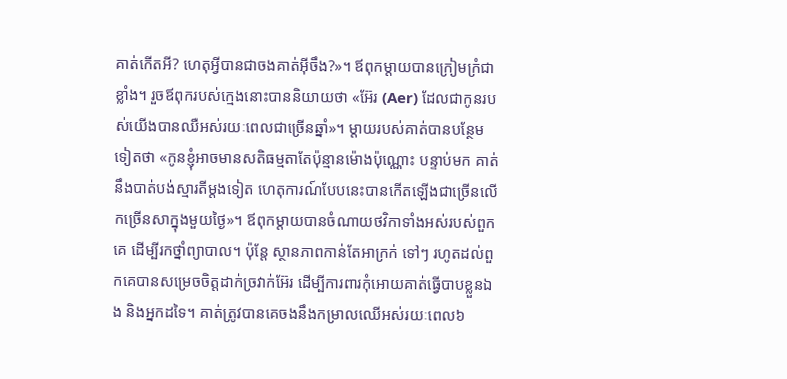គាត់កើតអី? ហេតុអ្វីបានជាចងគាត់អ៊ីចឹង?»។ ឪពុកម្តាយបានក្រៀមក្រំជាខ្លាំង។ រួចឪពុករបស់ក្មេងនោះបាននិយាយថា «អ៊ែរ (Aer) ដែលជាកូនរបស់យើងបានឈឺអស់រយៈពេលជាច្រើនឆ្នាំ»។ ម្តាយរបស់គាត់បានបន្ថែមទៀតថា «កូនខ្ញុំអាចមានសតិធម្មតាតែប៉ុន្មានម៉ោងប៉ុណ្ណោះ បន្ទាប់មក គាត់នឹងបាត់បង់ស្មារតីម្តងទៀត ហេតុការណ៍បែបនេះបានកើតឡើងជាច្រើនលើកច្រើនសាក្នុងមួយថ្ងៃ»។ ឪពុកម្តាយបានចំណាយថវិកាទាំងអស់របស់ពួកគេ ដើម្បីរកថ្នាំព្យាបាល។ ប៉ុន្តែ ស្ថានភាពកាន់តែអាក្រក់ ទៅៗ រហូតដល់ពួកគេបានសម្រេចចិត្តដាក់ច្រវាក់អ៊ែរ ដើម្បីការពារកុំអោយគាត់ធ្វើបាបខ្លួនឯង និងអ្នកដទៃ។ គាត់ត្រូវបានគេចងនឹងកម្រាលឈើអស់រយៈពេល៦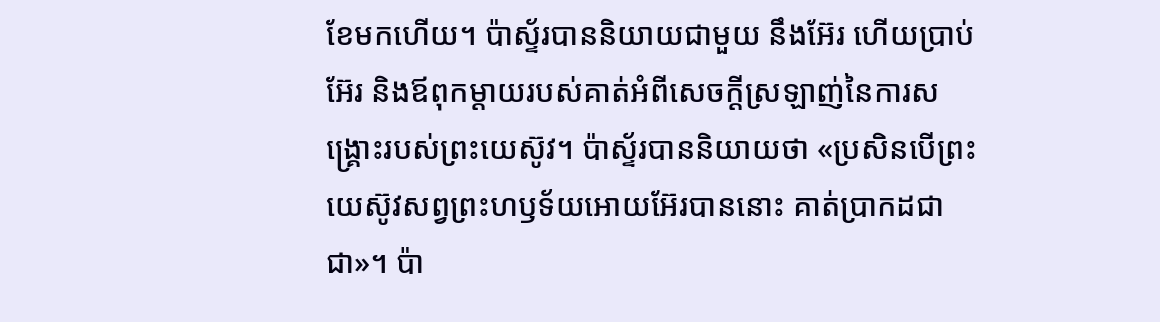ខែមកហើយ។ ប៉ាស្ទ័របាននិយាយជាមួយ នឹងអ៊ែរ ហើយប្រាប់អ៊ែរ និងឪពុកម្តាយរបស់គាត់អំពីសេចក្តីស្រឡាញ់នៃការសង្គ្រោះរបស់ព្រះយេស៊ូវ។ ប៉ាស្ទ័របាននិយាយថា «ប្រសិនបើព្រះយេស៊ូវសព្វព្រះហឫទ័យអោយអ៊ែរបាននោះ គាត់ប្រាកដជាជា»។ ប៉ា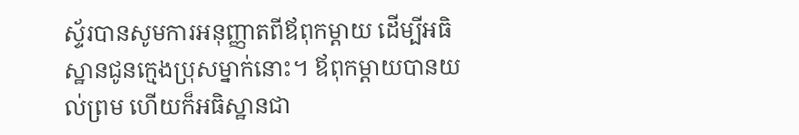ស្ទ័របានសូមការអនុញ្ញាតពីឪពុកម្តាយ ដើម្បីអធិស្ឋានជូនក្មេងប្រុសម្នាក់នោះ។ ឪពុកម្តាយបានយល់ព្រម ហើយក៏អធិស្ឋានជា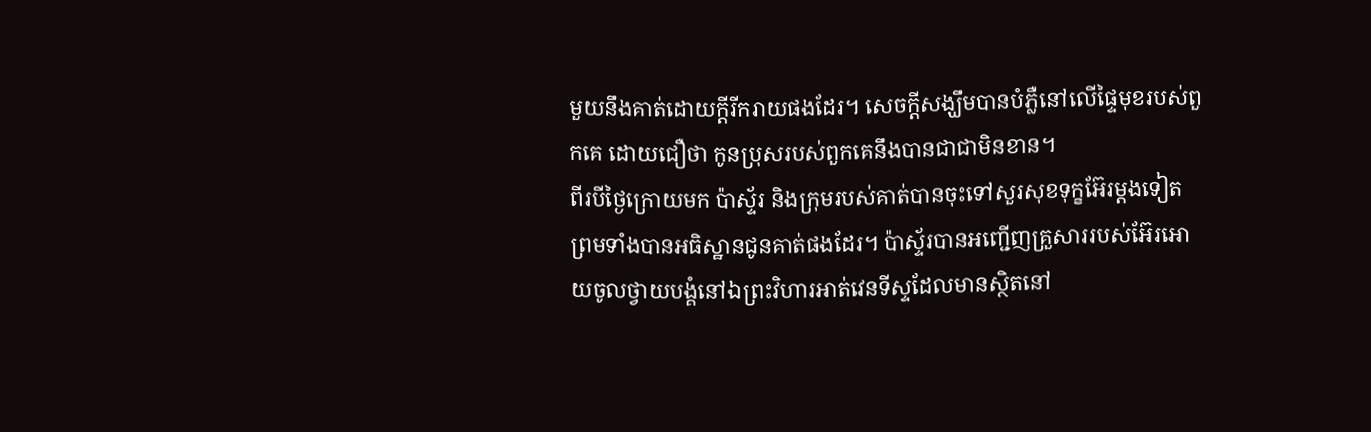មួយនឹងគាត់ដោយក្តីរីករាយផងដែរ។ សេចក្តីសង្ឃឹមបានបំភ្លឺនៅលើផ្ទៃមុខរបស់ពួកគេ ដោយជឿថា កូនប្រុសរបស់ពួកគេនឹងបានជាជាមិនខាន។
ពីរបីថ្ងៃក្រោយមក ប៉ាស្ទ័រ និងក្រុមរបស់គាត់បានចុះទៅសួរសុខទុក្ខអ៊ែរម្តងទៀត ព្រមទាំងបានអធិស្ឋានជូនគាត់ផងដែរ។ ប៉ាស្ទ័របានអញ្ជើញគ្រួសាររបស់អ៊ែរអោយចូលថ្វាយបង្គំនៅឯព្រះវិហារអាត់វេនទីស្ទដែលមានស្ថិតនៅ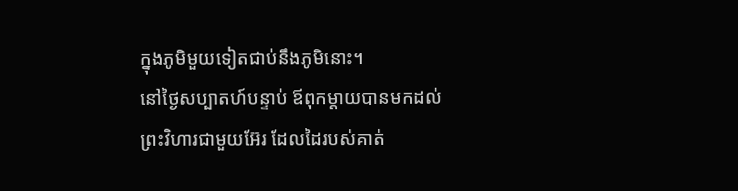ក្នុងភូមិមួយទៀតជាប់នឹងភូមិនោះ។
នៅថ្ងៃសប្បាតហ៍បន្ទាប់ ឪពុកម្តាយបានមកដល់ព្រះវិហារជាមួយអ៊ែរ ដែលដៃរបស់គាត់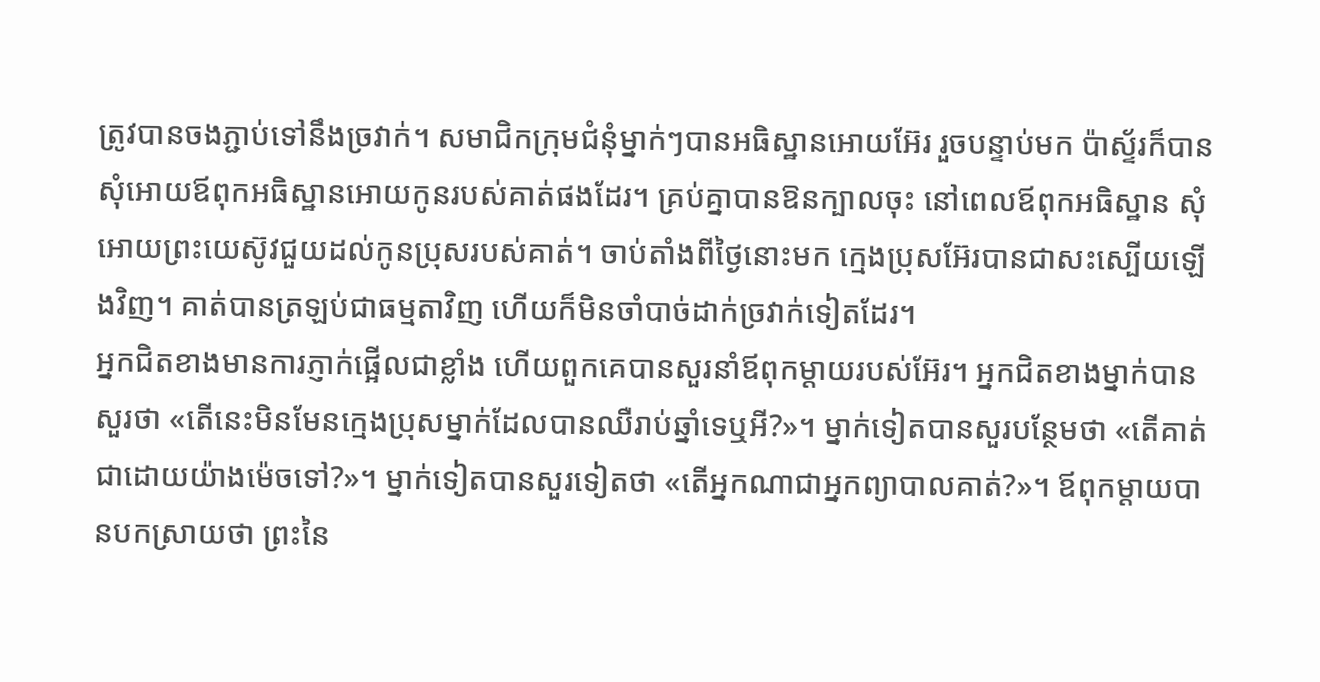ត្រូវបានចងភ្ជាប់ទៅនឹងច្រវាក់។ សមាជិកក្រុមជំនុំម្នាក់ៗបានអធិស្ឋានអោយអ៊ែរ រួចបន្ទាប់មក ប៉ាស្ទ័រក៏បាន សុំអោយឪពុកអធិស្ឋានអោយកូនរបស់គាត់ផងដែរ។ គ្រប់គ្នាបានឱនក្បាលចុះ នៅពេលឪពុកអធិស្ឋាន សុំអោយព្រះយេស៊ូវជួយដល់កូនប្រុសរបស់គាត់។ ចាប់តាំងពីថ្ងៃនោះមក ក្មេងប្រុសអ៊ែរបានជាសះស្បើយឡើងវិញ។ គាត់បានត្រឡប់ជាធម្មតាវិញ ហើយក៏មិនចាំបាច់ដាក់ច្រវាក់ទៀតដែរ។
អ្នកជិតខាងមានការភ្ញាក់ផ្អើលជាខ្លាំង ហើយពួកគេបានសួរនាំឪពុកម្តាយរបស់អ៊ែរ។ អ្នកជិតខាងម្នាក់បានសួរថា «តើនេះមិនមែនក្មេងប្រុសម្នាក់ដែលបានឈឺរាប់ឆ្នាំទេឬអី?»។ ម្នាក់ទៀតបានសួរបន្ថែមថា «តើគាត់ជាដោយយ៉ាងម៉េចទៅ?»។ ម្នាក់ទៀតបានសួរទៀតថា «តើអ្នកណាជាអ្នកព្យាបាលគាត់?»។ ឪពុកម្តាយបានបកស្រាយថា ព្រះនៃ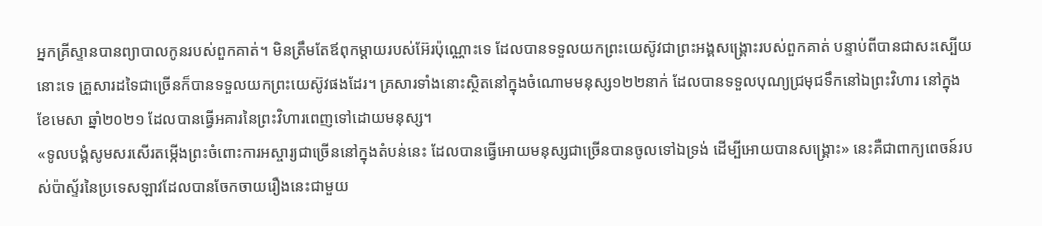អ្នកគ្រីស្ទានបានព្យាបាលកូនរបស់ពួកគាត់។ មិនត្រឹមតែឪពុកម្តាយរបស់អ៊ែរប៉ុណ្ណោះទេ ដែលបានទទួលយកព្រះយេស៊ូវជាព្រះអង្គសង្គ្រោះរបស់ពួកគាត់ បន្ទាប់ពីបានជាសះស្បើយនោះទេ គ្រួសារដទៃជាច្រើនក៏បានទទួលយកព្រះយេស៊ូវផងដែរ។ គ្រសារទាំងនោះស្ថិតនៅក្នុងចំណោមមនុស្ស១២២នាក់ ដែលបានទទួលបុណ្យជ្រមុជទឹកនៅឯព្រះវិហារ នៅក្នុងខែមេសា ឆ្នាំ២០២១ ដែលបានធ្វើអគារនៃព្រះវិហារពេញទៅដោយមនុស្ស។
«ទូលបង្គំសូមសរសើរតម្កើងព្រះចំពោះការអស្ចារ្យជាច្រើននៅក្នុងតំបន់នេះ ដែលបានធ្វើអោយមនុស្សជាច្រើនបានចូលទៅឯទ្រង់ ដើម្បីអោយបានសង្គ្រោះ» នេះគឺជាពាក្យពេចន៍របស់ប៉ាស្ទ័រនៃប្រទេសឡាវដែលបានចែកចាយរឿងនេះជាមួយ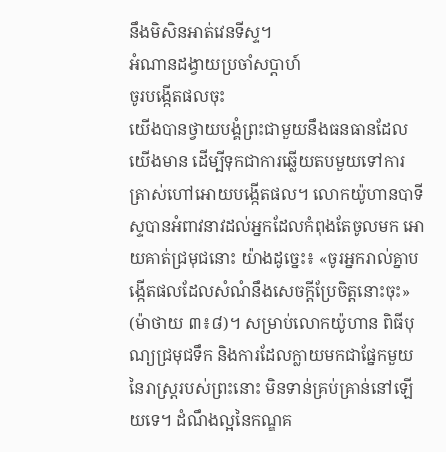នឹងមិសិនអាត់វេនទីស្ទ។
អំណានដង្វាយប្រចាំសប្តាហ៍
ចូរបង្កើតផលចុះ
យើងបានថ្វាយបង្គំព្រះជាមួយនឹងធនធានដែលយើងមាន ដើម្បីទុកជាការឆ្លើយតបមួយទៅការត្រាស់ហៅអោយបង្កើតផល។ លោកយ៉ូហានបាទីស្ទបានអំពាវនាវដល់អ្នកដែលកំពុងតែចូលមក អោយគាត់ជ្រមុជនោះ យ៉ាងដូច្នេះ៖ «ចូរអ្នករាល់គ្នាបង្កើតផលដែលសំណំនឹងសេចក្តីប្រែចិត្តនោះចុះ» (ម៉ាថាយ ៣៖៨)។ សម្រាប់លោកយ៉ូហាន ពិធីបុណ្យជ្រមុជទឹក និងការដែលក្លាយមកជាផ្នែកមួយនៃរាស្ត្ររបស់ព្រះនោះ មិនទាន់គ្រប់គ្រាន់នៅឡើយទេ។ ដំណឹងល្អនៃកណ្ឌគ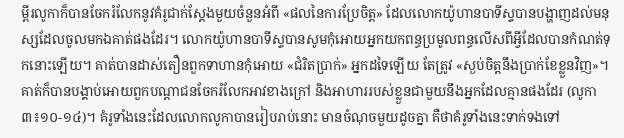ម្ពីរលូកាក៏បានចែករំលែកនូវគំរូជាក់ស្តែងមួយចំនួនអំពី «ផលនៃការប្រែចិត្ត» ដែលលោកយ៉ូហានបាទីស្ទបានបង្ហាញដល់មនុស្សដែលចូលមកឯគាត់ផងដែរ។ លោកយ៉ូហានបាទីស្ទបានសូមកុំអោយអ្នកយកពន្ធប្រមូលពន្ធលើសពីអ្វីដែលបានកំណត់ទុកនោះឡើយ។ គាត់បានដាស់តឿនពួកទាហានកុំអោយ «ជំរិតប្រាក់» អ្នកដទៃឡើយ តែត្រូវ «ស្ងប់ចិត្តនឹងប្រាក់ខែខ្លួនវិញ»។ គាត់ក៏បានបង្គាប់អោយពួកបណ្តាជនចែករំលែកអាវខាងក្រៅ និងអាហាររបស់ខ្លួនជាមួយនឹងអ្នកដែលគ្មានផងដែរ (លូកា ៣៖១០-១៤)។ គំរូទាំងនេះដែលលោកលូកាបានរៀបរាប់នោះ មានចំណុចមួយដូចគ្នា គឺថាគំរូទាំងនេះទាក់ទងទៅ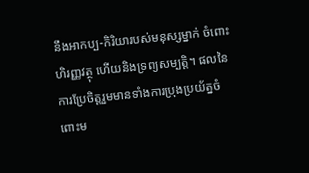នឹងអាកប្ប-កិរិយារបស់មនុស្សម្នាក់ ចំពោះហិរញ្ញវត្ថុ ហើយនិងទ្រព្យសម្បត្តិ។ ផលនៃការប្រែចិត្តរួមមានទាំងការប្រុងប្រយ័ត្នចំពោះម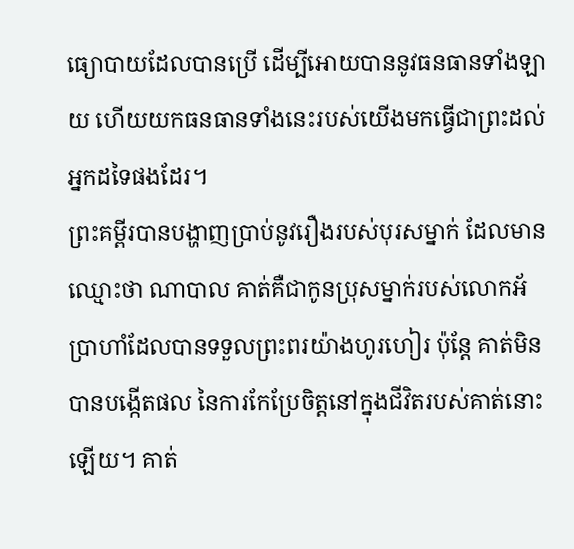ធ្យោបាយដែលបានប្រើ ដើម្បីអោយបាននូវធនធានទាំងឡាយ ហើយយកធនធានទាំងនេះរបស់យើងមកធ្វើជាព្រះដល់អ្នកដទៃផងដែរ។
ព្រះគម្ពីរបានបង្ហាញប្រាប់នូវរឿងរបស់បុរសម្នាក់ ដែលមានឈ្មោះថា ណាបាល គាត់គឺជាកូនប្រុសម្នាក់របស់លោកអ័ប្រាហាំដែលបានទទួលព្រះពរយ៉ាងហូរហៀរ ប៉ុន្តែ គាត់មិនបានបង្កើតផល នៃការកែប្រែចិត្តនៅក្នុងជីវិតរបស់គាត់នោះឡើយ។ គាត់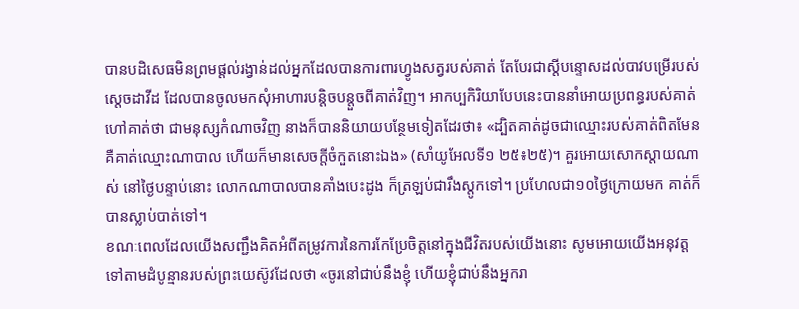បានបដិសេធមិនព្រមផ្តល់រង្វាន់ដល់អ្នកដែលបានការពារហ្វូងសត្វរបស់គាត់ តែបែរជាស្តីបន្ទោសដល់បាវបម្រើរបស់ស្តេចដាវីដ ដែលបានចូលមកសុំអាហារបន្តិចបន្តួចពីគាត់វិញ។ អាកប្បកិរិយាបែបនេះបាននាំអោយប្រពន្ធរបស់គាត់ហៅគាត់ថា ជាមនុស្សកំណាចវិញ នាងក៏បាននិយាយបន្ថែមទៀតដែរថា៖ «ដ្បិតគាត់ដូចជាឈ្មោះរបស់គាត់ពិតមែន គឺគាត់ឈ្មោះណាបាល ហើយក៏មានសេចក្តីចំកួតនោះឯង» (សាំយូអែលទី១ ២៥៖២៥)។ គួរអោយសោកស្តាយណាស់ នៅថ្ងៃបន្ទាប់នោះ លោកណាបាលបានគាំងបេះដូង ក៏ត្រឡប់ជារឹងស្តូកទៅ។ ប្រហែលជា១០ថ្ងៃក្រោយមក គាត់ក៏បានស្លាប់បាត់ទៅ។
ខណៈពេលដែលយើងសញ្ជឹងគិតអំពីតម្រូវការនៃការកែប្រែចិត្តនៅក្នុងជីវិតរបស់យើងនោះ សូមអោយយើងអនុវត្តទៅតាមដំបូន្មានរបស់ព្រះយេស៊ូវដែលថា «ចូរនៅជាប់នឹងខ្ញុំ ហើយខ្ញុំជាប់នឹងអ្នករា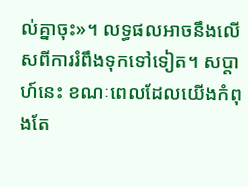ល់គ្នាចុះ»។ លទ្ធផលអាចនឹងលើសពីការរំពឹងទុកទៅទៀត។ សប្តាហ៍នេះ ខណៈពេលដែលយើងកំពុងតែ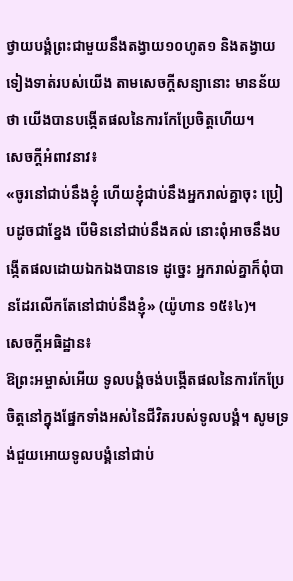ថ្វាយបង្គំព្រះជាមួយនឹងតង្វាយ១០ហូត១ និងតង្វាយទៀងទាត់របស់យើង តាមសេចក្តីសន្យានោះ មានន័យថា យើងបានបង្កើតផលនៃការកែប្រែចិត្តហើយ។
សេចក្តីអំពាវនាវ៖
«ចូរនៅជាប់នឹងខ្ញុំ ហើយខ្ញុំជាប់នឹងអ្នករាល់គ្នាចុះ ប្រៀបដូចជាខ្នែង បើមិននៅជាប់នឹងគល់ នោះពុំអាចនឹងបង្កើតផលដោយឯកឯងបានទេ ដូច្នេះ អ្នករាល់គ្នាក៏ពុំបានដែរលើកតែនៅជាប់នឹងខ្ញុំ» (យ៉ូហាន ១៥៖៤)។
សេចក្តីអធិដ្ឋាន៖
ឱព្រះអម្ចាស់អើយ ទូលបង្គំចង់បង្កើតផលនៃការកែប្រែចិត្តនៅក្នុងផ្នែកទាំងអស់នៃជីវិតរបស់ទូលបង្គំ។ សូមទ្រង់ជួយអោយទូលបង្គំនៅជាប់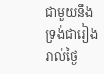ជាមួយនឹងទ្រង់ជារៀងរាល់ថ្ងៃ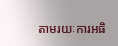តាមរយៈការអធិ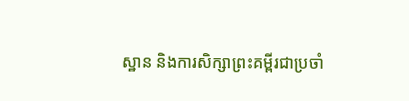ស្ឋាន និងការសិក្សាព្រះគម្ពីរជាប្រចាំ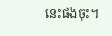នេះផងចុះ។